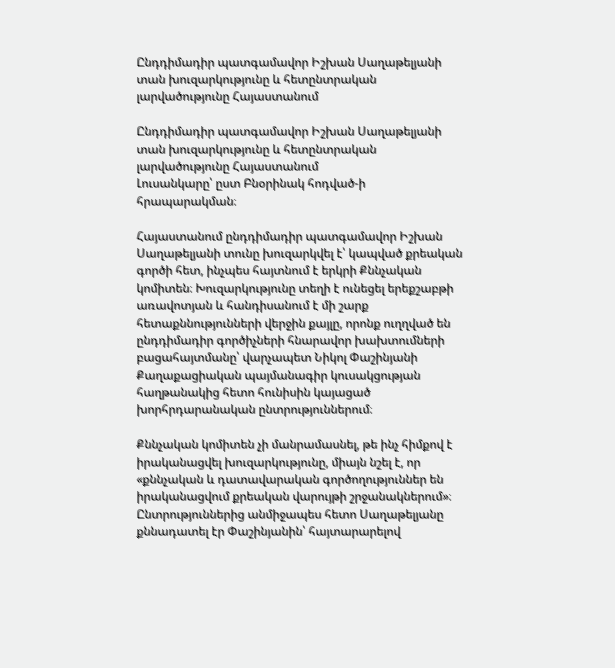Ընդդիմադիր պատգամավոր Իշխան Սաղաթելյանի տան խուզարկությունը և հետընտրական լարվածությունը Հայաստանում

Ընդդիմադիր պատգամավոր Իշխան Սաղաթելյանի տան խուզարկությունը և հետընտրական լարվածությունը Հայաստանում
Լուսանկարը՝ ըստ Բնօրինակ հոդված-ի հրապարակման։

Հայաստանում ընդդիմադիր պատգամավոր Իշխան Սաղաթելյանի տունը խուզարկվել է՝ կապված քրեական գործի հետ, ինչպես հայտնում է երկրի Քննչական կոմիտեն։ Խուզարկությունը տեղի է ունեցել երեքշաբթի առավոտյան և հանդիսանում է մի շարք հետաքննությունների վերջին քայլը, որոնք ուղղված են ընդդիմադիր գործիչների հնարավոր խախտումների բացահայտմանը՝ վարչապետ Նիկոլ Փաշինյանի Քաղաքացիական պայմանագիր կուսակցության հաղթանակից հետո հունիսին կայացած խորհրդարանական ընտրություններում։

Քննչական կոմիտեն չի մանրամասնել, թե ինչ հիմքով է իրականացվել խուզարկությունը, միայն նշել է, որ «քննչական և դատավարական գործողություններ են իրականացվում քրեական վարույթի շրջանակներում»։ Ընտրություններից անմիջապես հետո Սաղաթելյանը քննադատել էր Փաշինյանին՝ հայտարարելով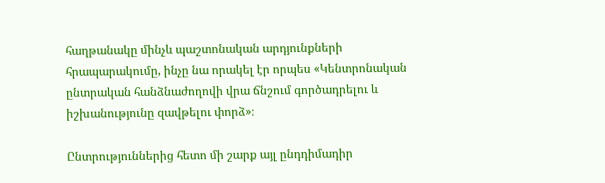հաղթանակը մինչև պաշտոնական արդյունքների հրապարակումը, ինչը նա որակել էր որպես «Կենտրոնական ընտրական հանձնաժողովի վրա ճնշում գործադրելու և իշխանությունը զավթելու փորձ»։

Ընտրություններից հետո մի շարք այլ ընդդիմադիր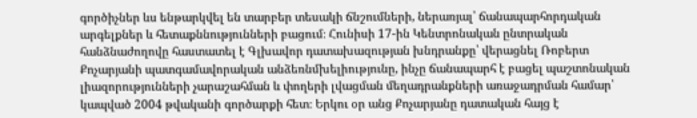գործիչներ ևս ենթարկվել են տարբեր տեսակի ճնշումների, ներառյալ՝ ճանապարհորդական արգելքներ և հետաքննությունների բացում։ Հունիսի 17-ին Կենտրոնական ընտրական հանձնաժողովը հաստատել է Գլխավոր դատախազության խնդրանքը՝ վերացնել Ռոբերտ Քոչարյանի պատգամավորական անձեռնմխելիությունը, ինչը ճանապարհ է բացել պաշտոնական լիազորությունների չարաշահման և փողերի լվացման մեղադրանքների առաջադրման համար՝ կապված 2004 թվականի գործարքի հետ։ Երկու օր անց Քոչարյանը դատական հայց է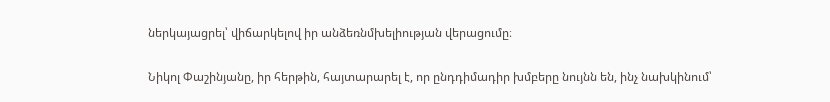ներկայացրել՝ վիճարկելով իր անձեռնմխելիության վերացումը։

Նիկոլ Փաշինյանը, իր հերթին, հայտարարել է, որ ընդդիմադիր խմբերը նույնն են, ինչ նախկինում՝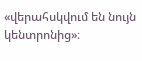«վերահսկվում են նույն կենտրոնից»։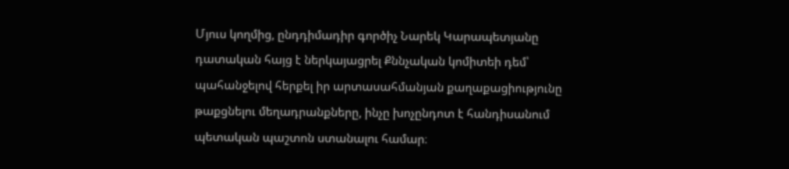Մյուս կողմից, ընդդիմադիր գործիչ Նարեկ Կարապետյանը դատական հայց է ներկայացրել Քննչական կոմիտեի դեմ՝ պահանջելով հերքել իր արտասահմանյան քաղաքացիությունը թաքցնելու մեղադրանքները, ինչը խոչընդոտ է հանդիսանում պետական պաշտոն ստանալու համար։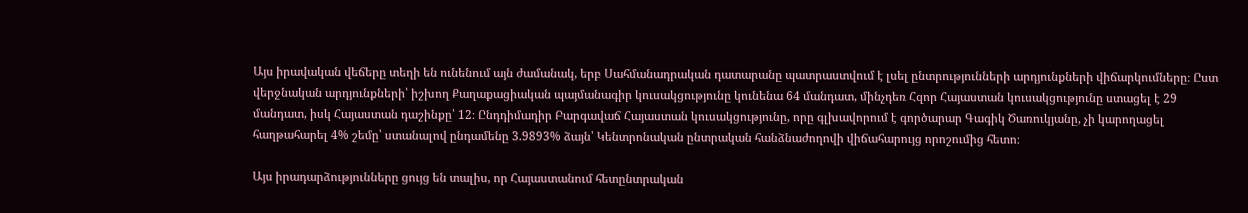Այս իրավական վեճերը տեղի են ունենում այն ժամանակ, երբ Սահմանադրական դատարանը պատրաստվում է լսել ընտրությունների արդյունքների վիճարկումները։ Ըստ վերջնական արդյունքների՝ իշխող Քաղաքացիական պայմանագիր կուսակցությունը կունենա 64 մանդատ, մինչդեռ Հզոր Հայաստան կուսակցությունը ստացել է 29 մանդատ, իսկ Հայաստան դաշինքը՝ 12։ Ընդդիմադիր Բարգավաճ Հայաստան կուսակցությունը, որը գլխավորում է գործարար Գագիկ Ծառուկյանը, չի կարողացել հաղթահարել 4% շեմը՝ ստանալով ընդամենը 3.9893% ձայն՝ Կենտրոնական ընտրական հանձնաժողովի վիճահարույց որոշումից հետո։

Այս իրադարձությունները ցույց են տալիս, որ Հայաստանում հետընտրական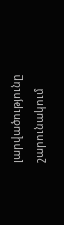լարվածությունը շարունակում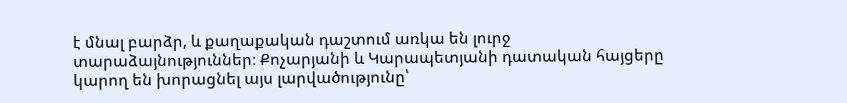է մնալ բարձր, և քաղաքական դաշտում առկա են լուրջ տարաձայնություններ։ Քոչարյանի և Կարապետյանի դատական հայցերը կարող են խորացնել այս լարվածությունը՝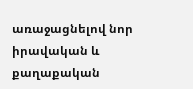առաջացնելով նոր իրավական և քաղաքական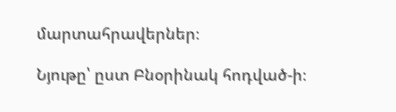մարտահրավերներ։

Նյութը՝ ըստ Բնօրինակ հոդված-ի։